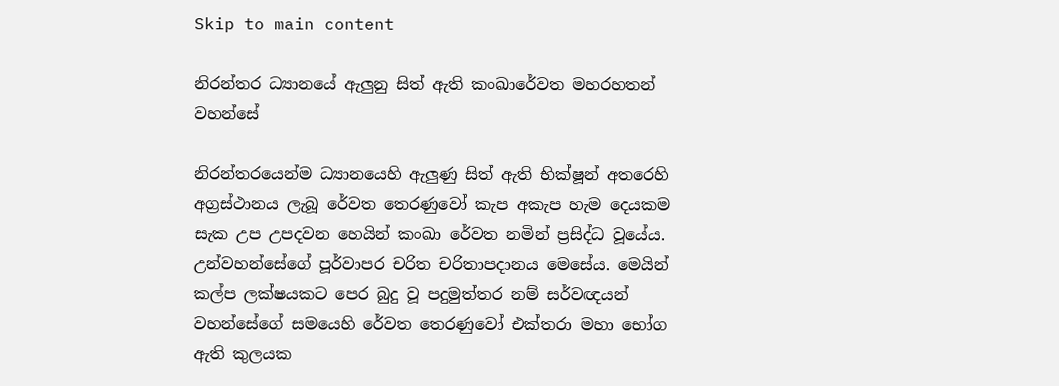Skip to main content

නිරන්තර ධ්‍යානයේ ඇලුනු සිත් ඇති කංඛාරේවත මහරහතන් වහන්සේ

නිරන්තරයෙන්ම ධ්‍යානයෙහි ඇලුණු සිත් ඇති භික්ෂූන් අතරෙහි අග්‍රස්ථානය ලැබූ රේවත තෙරණුවෝ කැප අකැප හැම දෙයකම සැක උප උපදවන හෙයින් කංඛා රේවත නමින් ප්‍රසිද්ධ වූයේය. උන්වහන්සේගේ පූර්වාපර චරිත චරිතාපදානය මෙසේය. මෙයින් කල්ප ලක්ෂයකට පෙර බුදු වූ පදුමුත්තර නම් සර්වඥයන් වහන්සේගේ සමයෙහි රේවත තෙරණුවෝ එක්තරා මහා භෝග ඇති කුලයක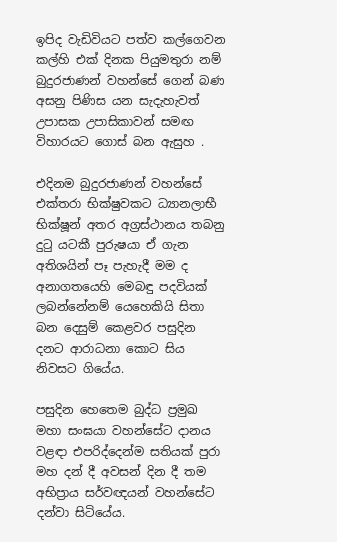ඉපිද වැඩිවියට පත්ව කල්ගෙවන කල්හි එක් දිනක පියුමතුරා නම් බුදුරජාණන් වහන්සේ ගෙන් බණ අසනු පිණිස යන සැදැහැවත් උපාසක උපාසිකාවන් සමඟ විහාරයට ගොස් බන ඇසුහ .

එදිනම බුදුරජාණන් වහන්සේ එක්තරා භික්ෂුවකට ධ්‍යානලාභී භික්ෂූන් අතර අග්‍රස්ථානය තබනු දුටු යටකී පුරුෂයා ඒ ගැන අතිශයින් පෑ පැහැදී මම ද අනාගතයෙහි මෙබඳු පදවියක් ලබන්නේනම් යෙහෙකියි සිතා බන දෙසුම් කෙළවර පසුදින දනට ආරාධනා කොට සිය නිවසට ගියේය.

පසුදින හෙතෙම බුද්ධ ප්‍රමුඛ මහා සංඝයා වහන්සේට දානය වළඳා එපරිද්දෙන්ම සතියක් පුරා මහ දන් දී අවසන් දින දී තම අභිප්‍රාය සර්වඥයන් වහන්සේට දන්වා සිටියේය.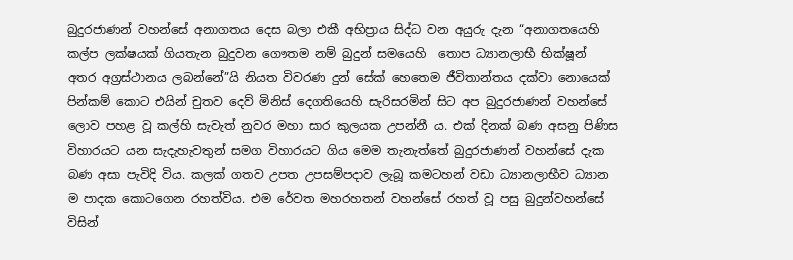බුදුරජාණන් වහන්සේ අනාගතය දෙස බලා එකී අභිප්‍රාය සිද්ධ වන අයුරු දැන “අනාගතයෙහි කල්ප ලක්ෂයක් ගියතැන බුදුවන ගෞතම නම් බුදුන් සමයෙහි  තොප ධ්‍යානලාභී භික්ෂූන් අතර අග්‍රස්ථානය ලබන්නේ”යි නියත විවරණ දුන් සේක් හෙතෙම ජීවිතාන්තය දක්වා නොයෙක් පින්කම් කොට එයින් චුතව දෙව් මිනිස් දෙගතියෙහි සැරිසරමින් සිට අප බුදුරජාණන් වහන්සේ ලොව පහළ වූ කල්හි සැවැත් නුවර මහා සාර කුලයක උපන්නී ය. එක් දිනක් බණ අසනු පිණිස විහාරයට යන සැදැහැවතුන් සමග විහාරයට ගිය මෙම තැනැත්තේ බුදුරජාණන් වහන්සේ දැක බණ අසා පැවිදි විය. කලක් ගතව උපත උපසම්පදාව ලැබූ කමටහන් වඩා ධ්‍යානලාභීව ධ්‍යාන ම පාදක කොටගෙන රහත්විය. එම රේවත මහරහතන් වහන්සේ රහත් වූ පසු බුදුන්වහන්සේ විසින්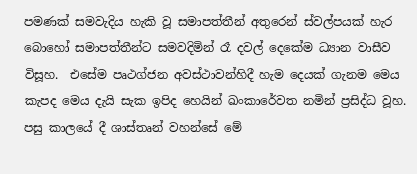පමණක් සමවැදිය හැකි වූ සමාපත්තීන් අතුරෙන් ස්වල්පයක් හැර බොහෝ සමාපත්තීන්ට සමවදිමින් රෑ දවල් දෙකේම ධ්‍යාන වාසීව විසූහ.  එසේම පෘථග්ජන අවස්ථාවන්හිදී හැම දෙයක් ගැනම මෙය කැපද මෙය දැයි සැක ඉපිද හෙයින් ඛංකාරේවත නමින් ප්‍රසිද්ධ වූහ. පසු කාලයේ දී ශාස්තෘන් වහන්සේ මේ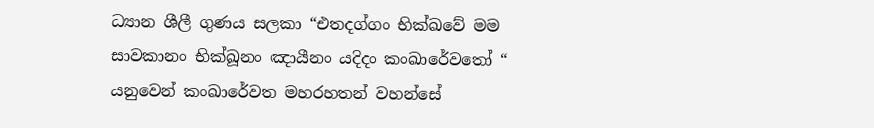ධ්‍යාන ශීලී ගුණය සලකා “එතදග්ගං භික්ඛවේ මම සාවකානං භික්ඛූනං ඤායීනං යදිදං කංඛාරේවතෝ “ යනුවෙන් කංඛාරේවත මහරහතන් වහන්සේ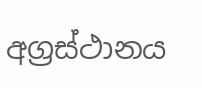අග්‍රස්ථානය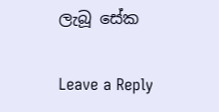ලැබූ සේක

Leave a Reply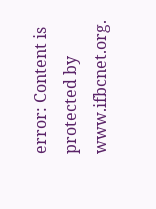error: Content is protected by www.ifbcnet.org.